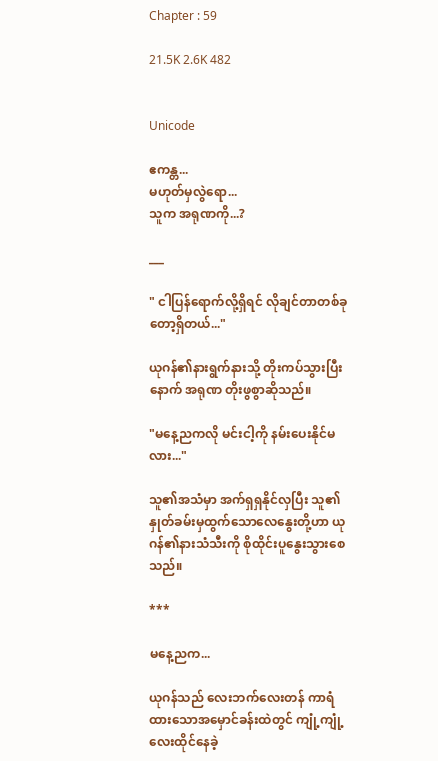Chapter : 59

21.5K 2.6K 482


Unicode

ဧကန္တ...
မဟုတ်မှလွဲရော...
သူက အရုဏကို...?

___

" ငါပြန်ရောက်လို့ရှိရင် လိုချင်တာတစ်ခုတော့ရှိတယ်..."

ယုဂန်၏နားရွက်နားသို့ တိုးကပ်သွားပြီးနောက် အရုဏ တိုးဖွစွာဆိုသည်။

"မနေ့ညကလို မင်းငါ့ကို နမ်းပေးနိုင်မလား..."

သူ၏အသံမှာ အက်ရှရှနိုင်လှပြီး သူ၏နှုတ်ခမ်းမှထွက်သောလေနွေးတို့ဟာ ယုဂန်၏နားသံသီးကို စိုထိုင်းပူနွေးသွားစေသည်။

***

မနေ့ညက...

ယုဂန်သည် လေးဘက်လေးတန် ကာရံထားသောအမှောင်ခန်းထဲတွင် ကျုံ့ကျုံ့လေးထိုင်နေခဲ့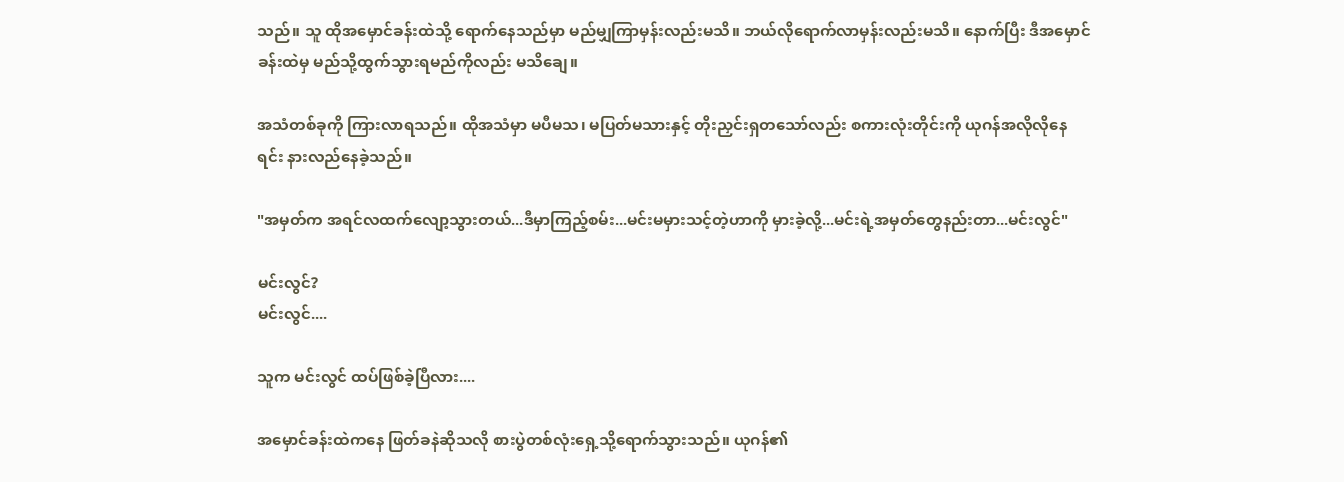သည်။ သူ ထိုအမှောင်ခန်းထဲသို့ ရောက်နေသည်မှာ မည်မျှကြာမှန်းလည်းမသိ။ ဘယ်လိုရောက်လာမှန်းလည်းမသိ။ နောက်ပြီး ဒီအမှောင်ခန်းထဲမှ မည်သို့ထွက်သွားရမည်ကိုလည်း မသိချေ။

အသံတစ်ခုကို ကြားလာရသည်။ ထိုအသံမှာ မပီမသ၊ မပြတ်မသားနှင့် တိုးညှင်းရှတသော်လည်း စကားလုံးတိုင်းကို ယုဂန်အလိုလိုနေရင်း နားလည်နေခဲ့သည်။

"အမှတ်က အရင်လထက်လျော့သွားတယ်...ဒီမှာကြည့်စမ်း...မင်းမမှားသင့်တဲ့ဟာကို မှားခဲ့လို့...မင်းရဲ့အမှတ်တွေနည်းတာ...မင်းလွင်"

မင်းလွင်?
မင်းလွင်....

သူက မင်းလွင် ထပ်ဖြစ်ခဲ့ပြီလား....

အမှောင်ခန်းထဲကနေ ဖြတ်ခနဲဆိုသလို စားပွဲတစ်လုံးရှေ့သို့ရောက်သွားသည်။ ယုဂန်၏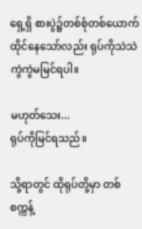ရှေ့ရှိ စားပွဲ၌တစ်စုံတစ်ယောက်ထိုင်နေသော်လည်း ရုပ်ကိုသဲသဲကွဲကွဲမမြင်ရပါ။

မဟုတ်သေး...
ရုပ်ကိုမြင်ရသည်။

သို့ရာတွင် ထိုရုပ်တို့မှာ တစ်စက္ကန့်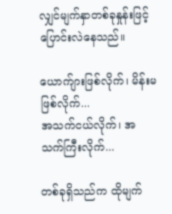လျှင်မျက်နှာတစ်ခုနှုန်းဖြင့် ပြောင်းလဲနေသည်။

ယောက်ျားဖြစ်လိုက်၊ မိန်းမဖြစ်လိုက်...
အသက်ငယ်လိုက်၊ အသက်ကြီးလိုက်...

တစ်ခုရှိသည်က ထိုမျက်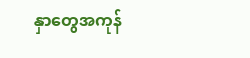နှာတွေအကုန်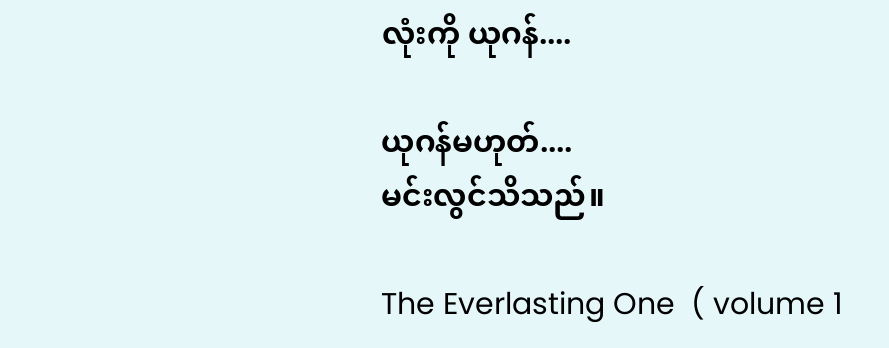လုံးကို ယုဂန်....

ယုဂန်မဟုတ်....
မင်းလွင်သိသည်။

The Everlasting One  ( volume 1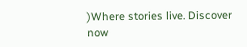)Where stories live. Discover now